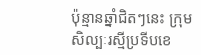ប៉ុន្មានឆ្នាំជិតៗនេះ ក្រុមសិល្បៈរស្មីប្រទីបខេ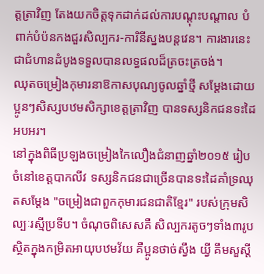ត្តត្រាវិញ តែងយកចិត្តទុកដាក់ដល់ការបណ្តុះបណ្តាល បំពាក់បំប៉នកងជួរសិល្បករ-ការិនីស្នងបន្តវេន។ ការងារនេះជាជំហានដំបូងទទួលបានលទ្ធផលដ៏ត្រចះត្រចង់។
ឈុតចម្រៀងកុមារនាឱកាសបុណ្យចូលឆ្នាំថ្មី សម្តែងដោយប្អូនៗសិស្សបឋមសិក្សាខេត្តត្រាវិញ បានទស្សនិកជនទះដៃអបអរ។
នៅក្នុងពិធីប្រឡងចម្រៀងកៃលឿងជំនាញឆ្នាំ២០១៥ រៀបចំនៅខេត្តបាកលីវ ទស្សនិកជនជាច្រើនបានទះដៃគាំទ្រឈុតសម្តែង "ចម្រៀងជាពួកកុមារជនជាតិខ្មែរ" របស់ក្រុមសិល្បៈរស្មីប្រទីប។ ចំណុចពិសេសគឺ សិល្បករតូចៗទាំង៣រូប ស្ថិតក្នុងកម្រិតអាយុបឋមវ័យ គឺប្អូនថាច់ស្វឹង យ្វី គឹមសួស្តី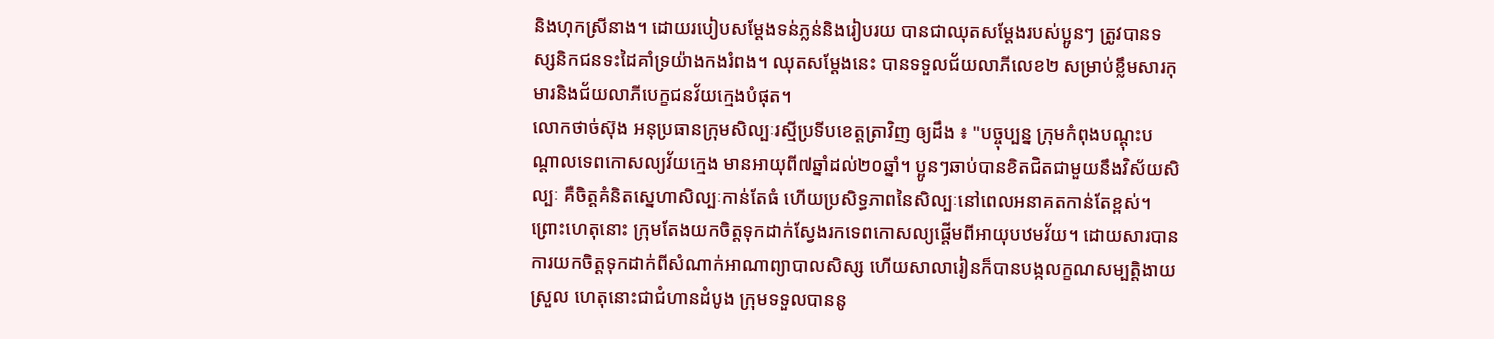និងហុកស្រីនាង។ ដោយរបៀបសម្តែងទន់ភ្លន់និងរៀបរយ បានជាឈុតសម្តែងរបស់ប្អូនៗ ត្រូវបានទស្សនិកជនទះដៃគាំទ្រយ៉ាងកងរំពង។ ឈុតសម្តែងនេះ បានទទួលជ័យលាភីលេខ២ សម្រាប់ខ្លឹមសារកុមារនិងជ័យលាភីបេក្ខជនវ័យក្មេងបំផុត។
លោកថាច់ស៊ុង អនុប្រធានក្រុមសិល្បៈរស្មីប្រទីបខេត្តត្រាវិញ ឲ្យដឹង ៖ "បច្ចុប្បន្ន ក្រុមកំពុងបណ្តុះបណ្តាលទេពកោសល្យវ័យក្មេង មានអាយុពី៧ឆ្នាំដល់២០ឆ្នាំ។ ប្អូនៗឆាប់បានខិតជិតជាមួយនឹងវិស័យសិល្បៈ គឺចិត្តគំនិតស្នេហាសិល្បៈកាន់តែធំ ហើយប្រសិទ្ធភាពនៃសិល្បៈនៅពេលអនាគតកាន់តែខ្ពស់។ ព្រោះហេតុនោះ ក្រុមតែងយកចិត្តទុកដាក់ស្វែងរកទេពកោសល្យផ្តើមពីអាយុបឋមវ័យ។ ដោយសារបានការយកចិត្តទុកដាក់ពីសំណាក់អាណាព្យាបាលសិស្ស ហើយសាលារៀនក៏បានបង្កលក្ខណសម្បត្តិងាយស្រួល ហេតុនោះជាជំហានដំបូង ក្រុមទទួលបាននូ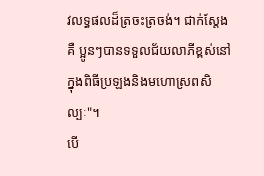វលទ្ធផលដ៏ត្រចះត្រចង់។ ជាក់ស្តែងគឺ ប្អូនៗបានទទួលជ័យលាភីខ្ពស់នៅក្នុងពិធីប្រឡងនិងមហោស្រពសិល្បៈ"។
បើ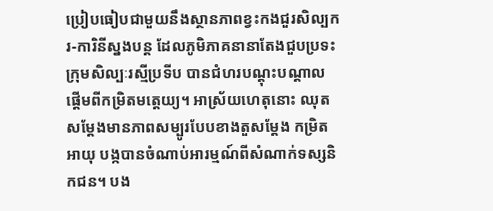ប្រៀបធៀបជាមួយនឹងស្ថានភាពខ្វះកងជួរសិល្បករ-ការិនីស្នងបន្ត ដែលភូមិភាគនានាតែងជួបប្រទះក្រុមសិល្បៈរស្មីប្រទីប បានជំហរបណ្តុះបណ្តាលផ្តើមពីកម្រិតមតេ្តយ្យ។ អាស្រ័យហេតុនោះ ឈុតសម្តែងមានភាពសម្បូរបែបខាងតួសម្តែង កម្រិតអាយុ បង្កបានចំណាប់អារម្មណ៍ពីសំណាក់ទស្សនិកជន។ បង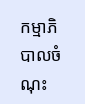កម្មាភិបាលចំណុះ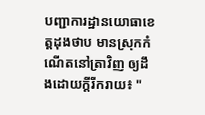បញ្ជាការដ្ឋានយោធាខេត្តដុងថាប មានស្រុកកំណើតនៅត្រាវិញ ឲ្យដឹងដោយក្តីរីករាយ៖ "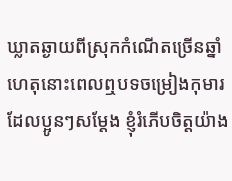ឃ្លាតឆ្ងាយពីស្រុកកំណើតច្រើនឆ្នាំ ហេតុនោះពេលឮបទចម្រៀងកុមារ ដែលប្អូនៗសម្តែង ខ្ញុំរំភើបចិត្តយ៉ាង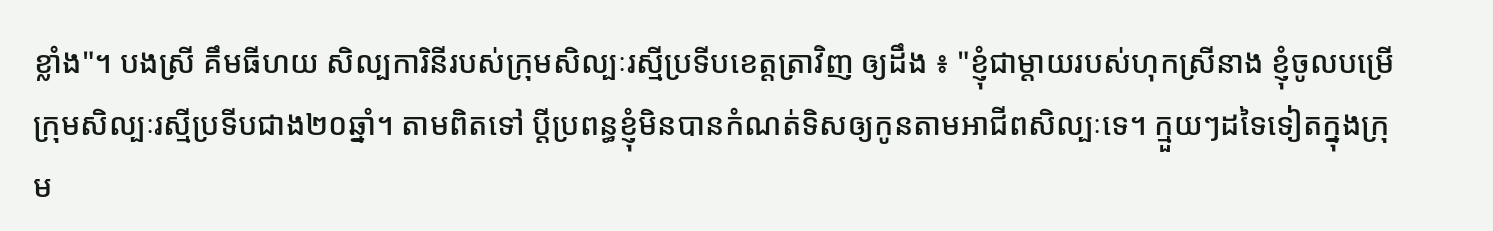ខ្លាំង"។ បងស្រី គឹមធីហយ សិល្បការិនីរបស់ក្រុមសិល្បៈរស្មីប្រទីបខេត្តត្រាវិញ ឲ្យដឹង ៖ "ខ្ញុំជាម្តាយរបស់ហុកស្រីនាង ខ្ញុំចូលបម្រើក្រុមសិល្បៈរស្មីប្រទីបជាង២០ឆ្នាំ។ តាមពិតទៅ ប្តីប្រពន្ធខ្ញុំមិនបានកំណត់ទិសឲ្យកូនតាមអាជីពសិល្បៈទេ។ ក្មួយៗដទៃទៀតក្នុងក្រុម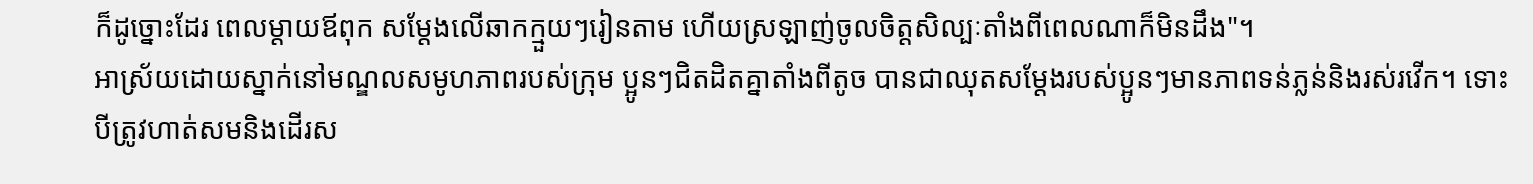ក៏ដូច្នោះដែរ ពេលម្តាយឪពុក សម្តែងលើឆាកក្មួយៗរៀនតាម ហើយស្រឡាញ់ចូលចិត្តសិល្បៈតាំងពីពេលណាក៏មិនដឹង"។
អាស្រ័យដោយស្នាក់នៅមណ្ឌលសមូហភាពរបស់ក្រុម ប្អូនៗជិតដិតគ្នាតាំងពីតូច បានជាឈុតសម្តែងរបស់ប្អូនៗមានភាពទន់ភ្លន់និងរស់រវើក។ ទោះបីត្រូវហាត់សមនិងដើរស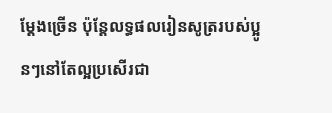ម្តែងច្រើន ប៉ុន្តែលទ្ធផលរៀនសូត្ររបស់ប្អូនៗនៅតែល្អប្រសើរជា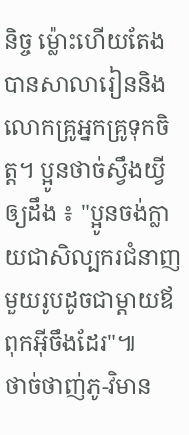និច្ច ម្ល៉ោះហើយតែងបានសាលារៀននិងលោកគ្រូអ្នកគ្រូទុកចិត្ត។ ប្អូនថាច់ស្វឹងយ្វី ឲ្យដឹង ៖ "ប្អូនចង់ក្លាយជាសិល្បករជំនាញមួយរូបដូចជាម្តាយឪពុកអ៊ីចឹងដែរ"៕
ថាច់ថាញ់ភូ-វិមាន